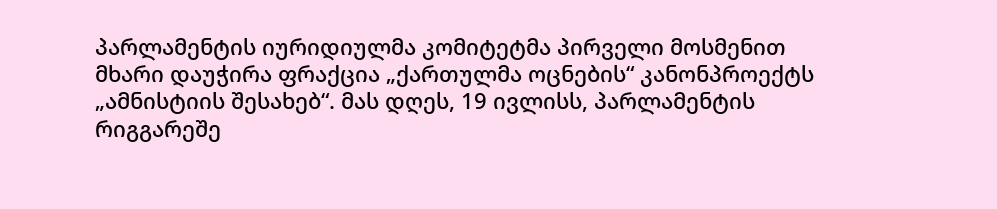პარლამენტის იურიდიულმა კომიტეტმა პირველი მოსმენით მხარი დაუჭირა ფრაქცია „ქართულმა ოცნების“ კანონპროექტს „ამნისტიის შესახებ“. მას დღეს, 19 ივლისს, პარლამენტის რიგგარეშე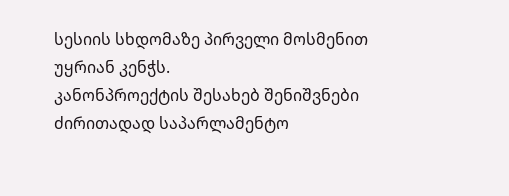სესიის სხდომაზე პირველი მოსმენით უყრიან კენჭს.
კანონპროექტის შესახებ შენიშვნები ძირითადად საპარლამენტო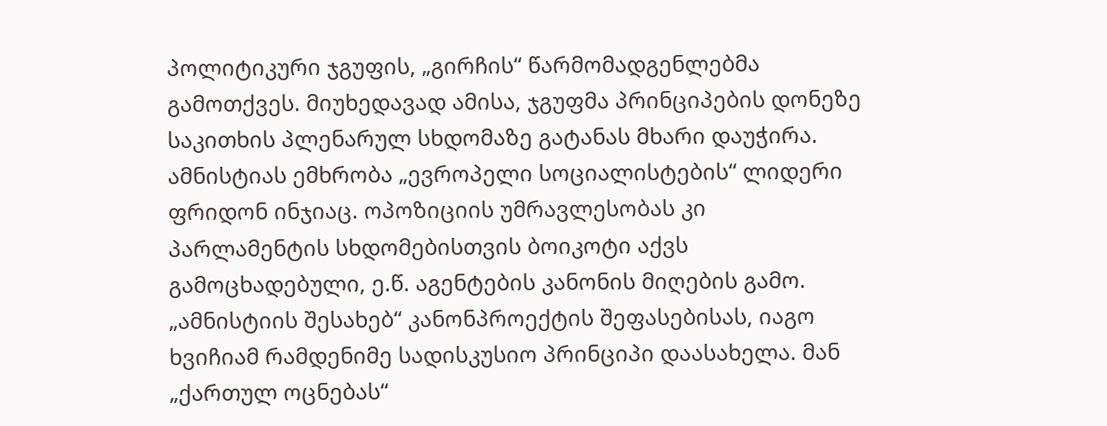პოლიტიკური ჯგუფის, „გირჩის“ წარმომადგენლებმა გამოთქვეს. მიუხედავად ამისა, ჯგუფმა პრინციპების დონეზე საკითხის პლენარულ სხდომაზე გატანას მხარი დაუჭირა. ამნისტიას ემხრობა „ევროპელი სოციალისტების“ ლიდერი ფრიდონ ინჯიაც. ოპოზიციის უმრავლესობას კი პარლამენტის სხდომებისთვის ბოიკოტი აქვს გამოცხადებული, ე.წ. აგენტების კანონის მიღების გამო.
„ამნისტიის შესახებ“ კანონპროექტის შეფასებისას, იაგო ხვიჩიამ რამდენიმე სადისკუსიო პრინციპი დაასახელა. მან „ქართულ ოცნებას“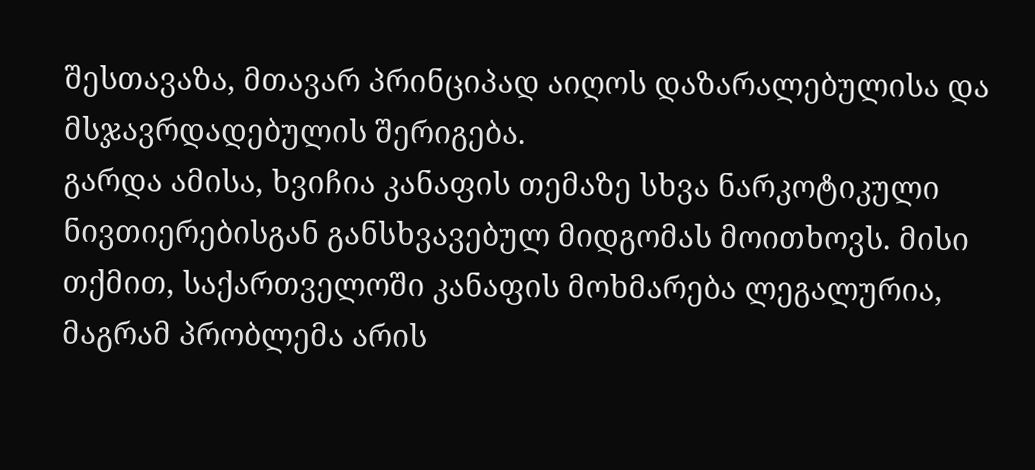შესთავაზა, მთავარ პრინციპად აიღოს დაზარალებულისა და მსჯავრდადებულის შერიგება.
გარდა ამისა, ხვიჩია კანაფის თემაზე სხვა ნარკოტიკული ნივთიერებისგან განსხვავებულ მიდგომას მოითხოვს. მისი თქმით, საქართველოში კანაფის მოხმარება ლეგალურია, მაგრამ პრობლემა არის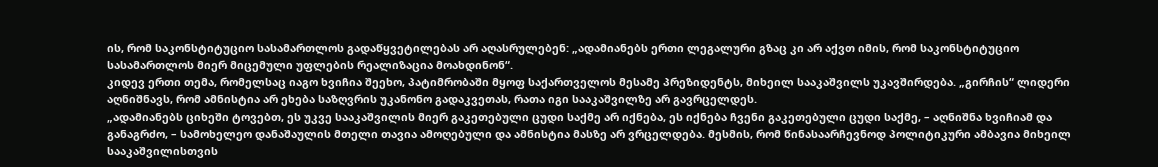ის, რომ საკონსტიტუციო სასამართლოს გადაწყვეტილებას არ აღასრულებენ: „ადამიანებს ერთი ლეგალური გზაც კი არ აქვთ იმის, რომ საკონსტიტუციო სასამართლოს მიერ მიცემული უფლების რეალიზაცია მოახდინონ“.
კიდევ ერთი თემა, რომელსაც იაგო ხვიჩია შეეხო, პატიმრობაში მყოფ საქართველოს მესამე პრეზიდენტს, მიხეილ სააკაშვილს უკავშირდება. „გირჩის“ ლიდერი აღნიშნავს, რომ ამნისტია არ ეხება საზღვრის უკანონო გადაკვეთას, რათა იგი სააკაშვილზე არ გავრცელდეს.
„ადამიანებს ციხეში ტოვებთ, ეს უკვე სააკაშვილის მიერ გაკეთებული ცუდი საქმე არ იქნება, ეს იქნება ჩვენი გაკეთებული ცუდი საქმე, – აღნიშნა ხვიჩიამ და განაგრძო, – სამოხელეო დანაშაულის მთელი თავია ამოღებული და ამნისტია მასზე არ ვრცელდება. მესმის, რომ წინასაარჩევნოდ პოლიტიკური ამბავია მიხეილ სააკაშვილისთვის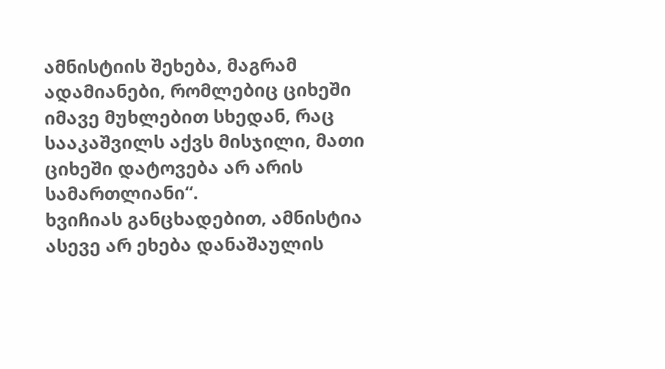ამნისტიის შეხება, მაგრამ ადამიანები, რომლებიც ციხეში იმავე მუხლებით სხედან, რაც სააკაშვილს აქვს მისჯილი, მათი ციხეში დატოვება არ არის სამართლიანი“.
ხვიჩიას განცხადებით, ამნისტია ასევე არ ეხება დანაშაულის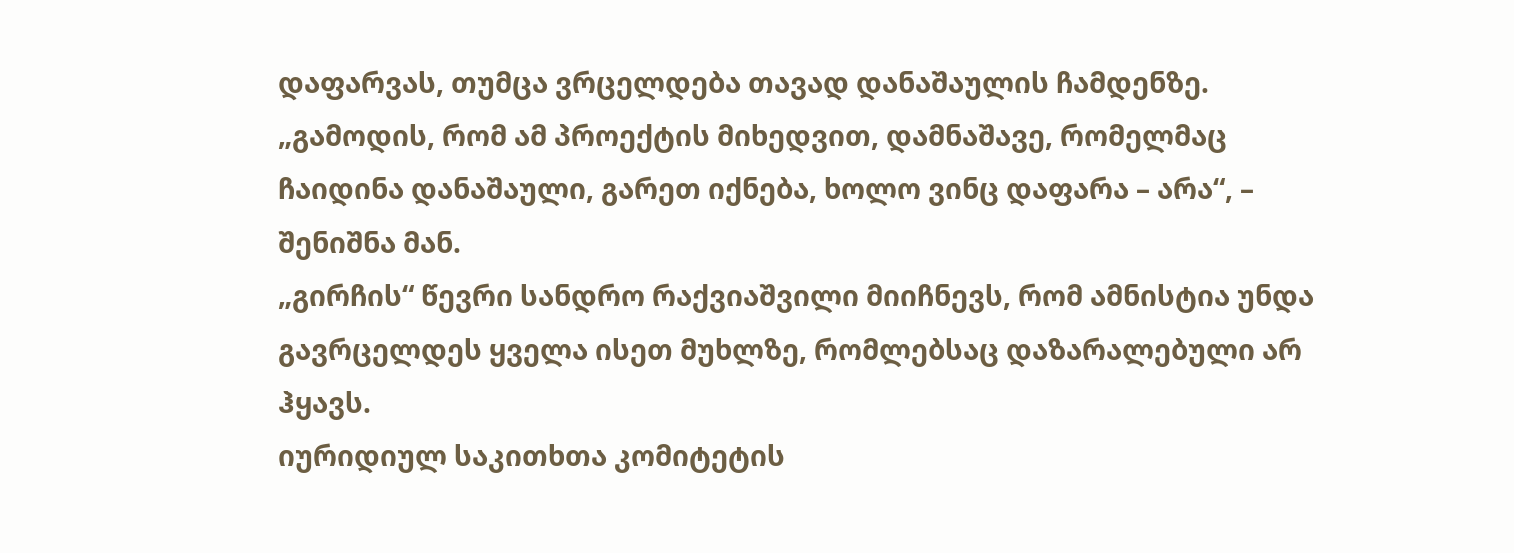დაფარვას, თუმცა ვრცელდება თავად დანაშაულის ჩამდენზე. „გამოდის, რომ ამ პროექტის მიხედვით, დამნაშავე, რომელმაც ჩაიდინა დანაშაული, გარეთ იქნება, ხოლო ვინც დაფარა – არა“, – შენიშნა მან.
„გირჩის“ წევრი სანდრო რაქვიაშვილი მიიჩნევს, რომ ამნისტია უნდა გავრცელდეს ყველა ისეთ მუხლზე, რომლებსაც დაზარალებული არ ჰყავს.
იურიდიულ საკითხთა კომიტეტის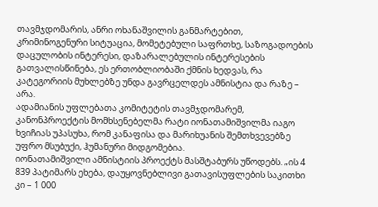თავმჯდომარის, ანრი ოხანაშვილის განმარტებით, კრიმინოგენური სიტუაცია, მომეტებული საფრთხე, საზოგადოების დაცულობის ინტერესი, დაზარალებულის ინტერესების გათვალისწინება, ეს ერთობლიობაში ქმნის ხედვას, რა კატეგორიის მუხლებზე უნდა გავრცელდეს ამნისტია და რაზე – არა.
ადამიანის უფლებათა კომიტეტის თავმჯდომარემ, კანონპროექტის მომხსენებელმა რატი იონათამიშვილმა იაგო ხვიჩიას უპასუხა, რომ კანაფისა და მარიხუანის შემთხვევებზე უფრო მსუბუქი, ჰუმანური მიდგომებია.
იონათამიშვილი ამნისტიის პროექტს მასშტაბურს უწოდებს. „ის 4 839 პატიმარს ეხება, დაუყოვნებლივი გათავისუფლების საკითხი კი – 1 000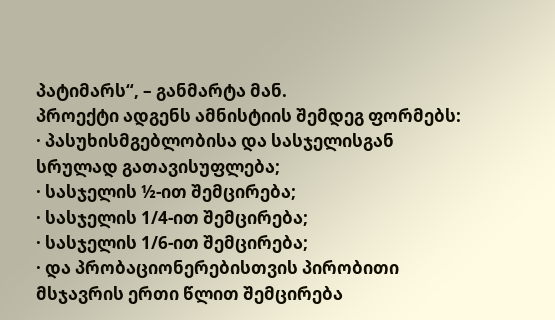პატიმარს“, – განმარტა მან.
პროექტი ადგენს ამნისტიის შემდეგ ფორმებს:
· პასუხისმგებლობისა და სასჯელისგან სრულად გათავისუფლება;
· სასჯელის ½-ით შემცირება;
· სასჯელის 1/4-ით შემცირება;
· სასჯელის 1/6-ით შემცირება;
· და პრობაციონერებისთვის პირობითი მსჯავრის ერთი წლით შემცირება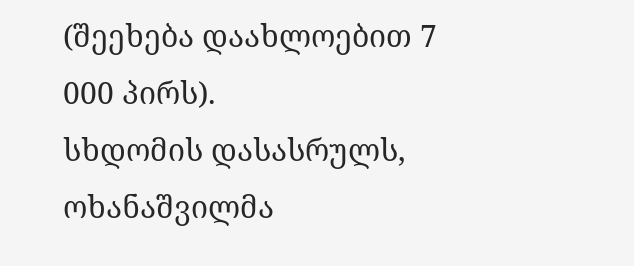(შეეხება დაახლოებით 7 000 პირს).
სხდომის დასასრულს, ოხანაშვილმა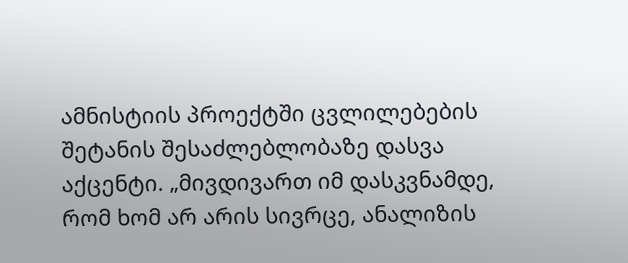ამნისტიის პროექტში ცვლილებების შეტანის შესაძლებლობაზე დასვა აქცენტი. „მივდივართ იმ დასკვნამდე, რომ ხომ არ არის სივრცე, ანალიზის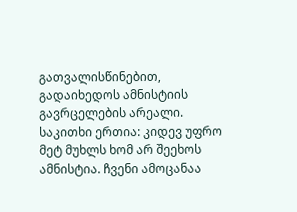გათვალისწინებით, გადაიხედოს ამნისტიის გავრცელების არეალი. საკითხი ერთია: კიდევ უფრო მეტ მუხლს ხომ არ შეეხოს ამნისტია. ჩვენი ამოცანაა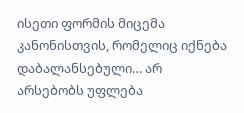ისეთი ფორმის მიცემა კანონისთვის, რომელიც იქნება დაბალანსებული… არ არსებობს უფლება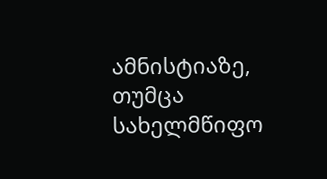ამნისტიაზე, თუმცა სახელმწიფო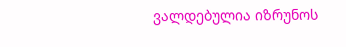ვალდებულია იზრუნოს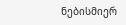ნებისმიერ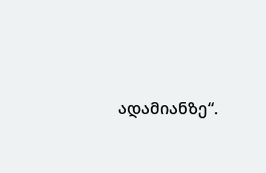ადამიანზე“.